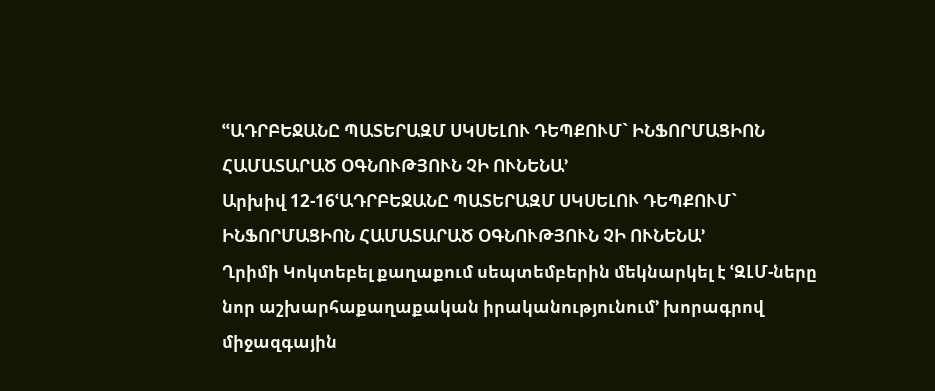ՙՙԱԴՐԲԵՋԱՆԸ ՊԱՏԵՐԱԶՄ ՍԿՍԵԼՈՒ ԴԵՊՔՈՒՄ` ԻՆՖՈՐՄԱՑԻՈՆ ՀԱՄԱՏԱՐԱԾ ՕԳՆՈՒԹՅՈՒՆ ՉԻ ՈՒՆԵՆԱ՚
Արխիվ 12-16ՙԱԴՐԲԵՋԱՆԸ ՊԱՏԵՐԱԶՄ ՍԿՍԵԼՈՒ ԴԵՊՔՈՒՄ`
ԻՆՖՈՐՄԱՑԻՈՆ ՀԱՄԱՏԱՐԱԾ ՕԳՆՈՒԹՅՈՒՆ ՉԻ ՈՒՆԵՆԱ՚
Ղրիմի Կոկտեբել քաղաքում սեպտեմբերին մեկնարկել է ՙԶԼՄ-ները նոր աշխարհաքաղաքական իրականությունում՚ խորագրով միջազգային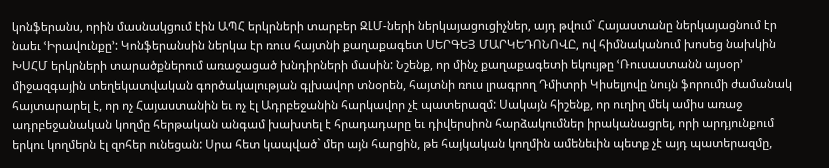կոնֆերանս, որին մասնակցում էին ԱՊՀ երկրների տարբեր ԶԼՄ-ների ներկայացուցիչներ, այդ թվում` Հայաստանը ներկայացնում էր նաեւ ՙԻրավունքը՚: Կոնֆերանսին ներկա էր ռուս հայտնի քաղաքագետ ՍԵՐԳԵՅ ՄԱՐԿԵԴՈՆՈՎԸ, ով հիմնականում խոսեց նախկին ԽՍՀՄ երկրների տարածքներում առաջացած խնդիրների մասին: Նշենք, որ մինչ քաղաքագետի եկույթը ՙՌուսաստանն այսօր՚ միջազգային տեղեկատվական գործակալության գլխավոր տնօրեն, հայտնի ռուս լրագրող Դմիտրի Կիսելյովը նույն ֆորումի ժամանակ հայտարարել է, որ ոչ Հայաստանին եւ ոչ էլ Ադրբեջանին հարկավոր չէ պատերազմ: Սակայն հիշենք, որ ուղիղ մեկ ամիս առաջ ադրբեջանական կողմը հերթական անգամ խախտել է հրադադարը եւ դիվերսիոն հարձակումներ իրականացրել, որի արդյունքում երկու կողմերն էլ զոհեր ունեցան: Սրա հետ կապված` մեր այն հարցին, թե հայկական կողմին ամենեւին պետք չէ այդ պատերազմը,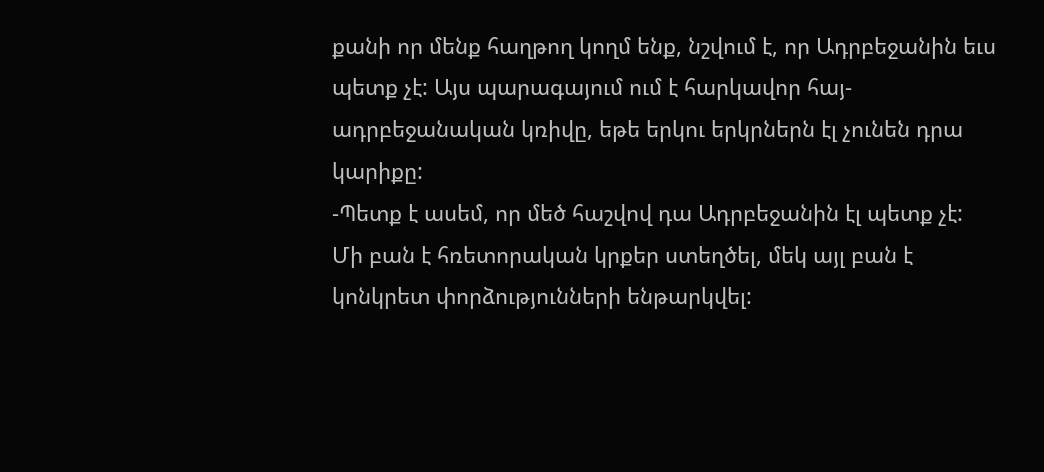քանի որ մենք հաղթող կողմ ենք, նշվում է, որ Ադրբեջանին եւս պետք չէ: Այս պարագայում ում է հարկավոր հայ-ադրբեջանական կռիվը, եթե երկու երկրներն էլ չունեն դրա կարիքը:
-Պետք է ասեմ, որ մեծ հաշվով դա Ադրբեջանին էլ պետք չէ: Մի բան է հռետորական կրքեր ստեղծել, մեկ այլ բան է կոնկրետ փորձությունների ենթարկվել: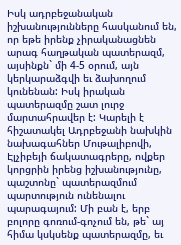Իսկ ադրբեջանական իշխանությունները հասկանում են, որ եթե իրենք չիրականացնեն արագ հաղթական պատերազմ, այսինքն` մի 4-5 օրում, այն կերկարաձգվի եւ ձախողում կունենան: Իսկ իրական պատերազմը շատ լուրջ մարտահրավեր է: Կարելի է հիշատակել Ադրբեջանի նախկին նախագահներ Մութալիբովի, Էլչիբեյի ճակատագրերը, ովքեր կորցրին իրենց իշխանությունը, պաշտոնը` պատերազմում պարտություն ունենալու պարագայում: Մի բան է, երբ բոլորը գոռում-գոչում են, թե` այ հիմա կսկսենք պատերազմը, եւ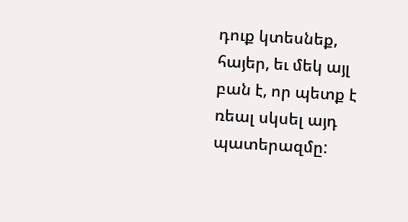դուք կտեսնեք, հայեր, եւ մեկ այլ բան է, որ պետք է ռեալ սկսել այդ պատերազմը: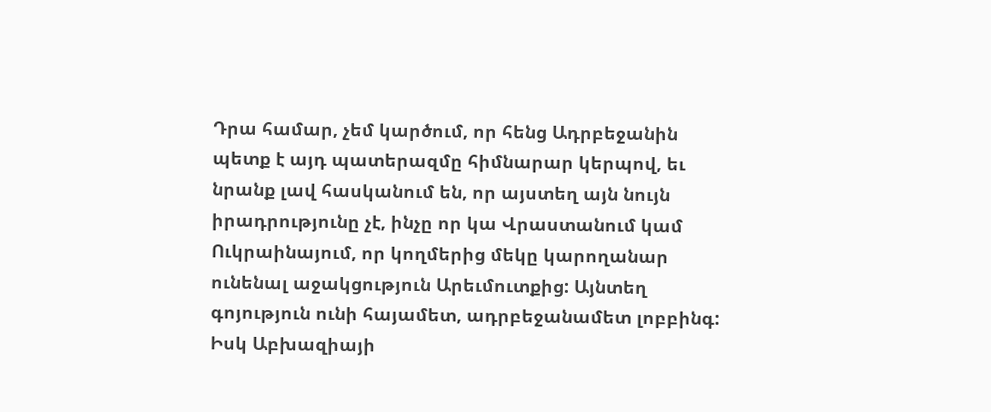Դրա համար, չեմ կարծում, որ հենց Ադրբեջանին պետք է այդ պատերազմը հիմնարար կերպով, եւ նրանք լավ հասկանում են, որ այստեղ այն նույն իրադրությունը չէ, ինչը որ կա Վրաստանում կամ Ուկրաինայում, որ կողմերից մեկը կարողանար ունենալ աջակցություն Արեւմուտքից: Այնտեղ գոյություն ունի հայամետ, ադրբեջանամետ լոբբինգ: Իսկ Աբխազիայի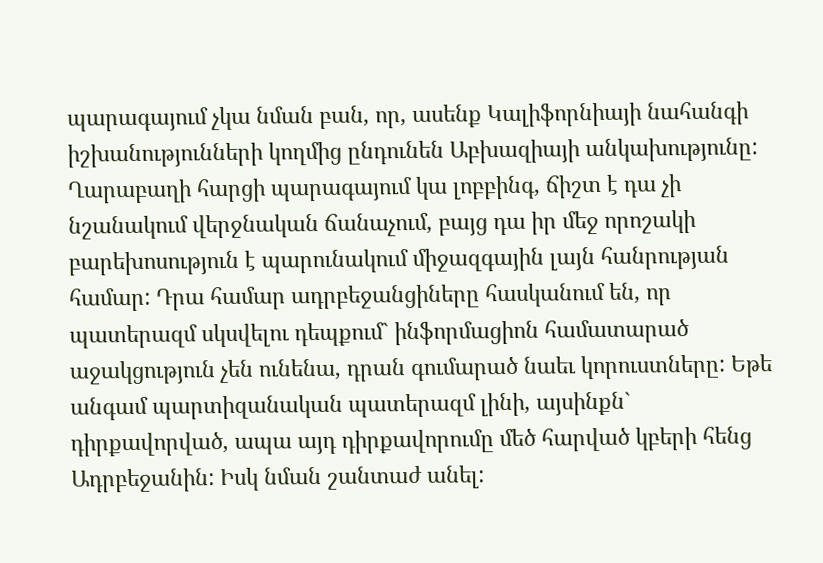պարագայում չկա նման բան, որ, ասենք Կալիֆորնիայի նահանգի իշխանությունների կողմից ընդունեն Աբխազիայի անկախությունը: Ղարաբաղի հարցի պարագայում կա լոբբինգ, ճիշտ է դա չի նշանակում վերջնական ճանաչում, բայց դա իր մեջ որոշակի բարեխոսություն է պարունակում միջազգային լայն հանրության համար: Դրա համար ադրբեջանցիները հասկանում են, որ պատերազմ սկսվելու դեպքում` ինֆորմացիոն համատարած աջակցություն չեն ունենա, դրան գումարած նաեւ կորուստները: Եթե անգամ պարտիզանական պատերազմ լինի, այսինքն` դիրքավորված, ապա այդ դիրքավորումը մեծ հարված կբերի հենց Ադրբեջանին: Իսկ նման շանտաժ անել: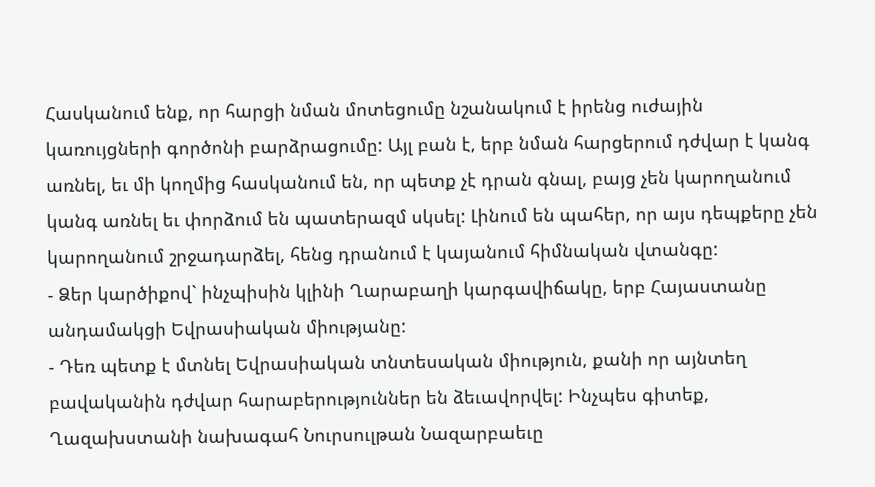Հասկանում ենք, որ հարցի նման մոտեցումը նշանակում է իրենց ուժային կառույցների գործոնի բարձրացումը: Այլ բան է, երբ նման հարցերում դժվար է կանգ առնել, եւ մի կողմից հասկանում են, որ պետք չէ դրան գնալ, բայց չեն կարողանում կանգ առնել եւ փորձում են պատերազմ սկսել: Լինում են պահեր, որ այս դեպքերը չեն կարողանում շրջադարձել, հենց դրանում է կայանում հիմնական վտանգը:
- Ձեր կարծիքով` ինչպիսին կլինի Ղարաբաղի կարգավիճակը, երբ Հայաստանը անդամակցի Եվրասիական միությանը:
- Դեռ պետք է մտնել Եվրասիական տնտեսական միություն, քանի որ այնտեղ բավականին դժվար հարաբերություններ են ձեւավորվել: Ինչպես գիտեք, Ղազախստանի նախագահ Նուրսուլթան Նազարբաեւը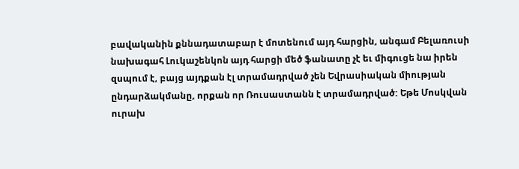բավականին քննադատաբար է մոտենում այդ հարցին, անգամ Բելառուսի նախագահ Լուկաշենկոն այդ հարցի մեծ ֆանատը չէ եւ միգուցե նա իրեն զսպում է, բայց այդքան էլ տրամադրված չեն Եվրասիական միության ընդարձակմանը, որքան որ Ռուսաստանն է տրամադրված: Եթե Մոսկվան ուրախ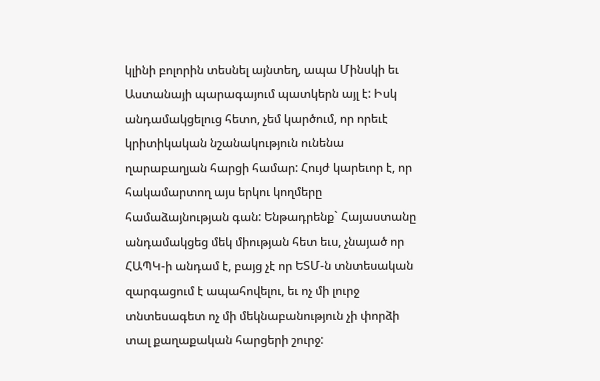կլինի բոլորին տեսնել այնտեղ, ապա Մինսկի եւ Աստանայի պարագայում պատկերն այլ է: Իսկ անդամակցելուց հետո, չեմ կարծում, որ որեւէ կրիտիկական նշանակություն ունենա ղարաբաղյան հարցի համար: Հույժ կարեւոր է, որ հակամարտող այս երկու կողմերը համաձայնության գան: Ենթադրենք` Հայաստանը անդամակցեց մեկ միության հետ եւս, չնայած որ ՀԱՊԿ-ի անդամ է, բայց չէ որ ԵՏՄ-ն տնտեսական զարգացում է ապահովելու, եւ ոչ մի լուրջ տնտեսագետ ոչ մի մեկնաբանություն չի փորձի տալ քաղաքական հարցերի շուրջ: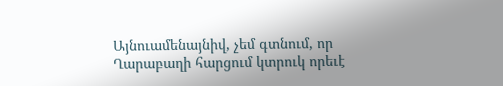Այնուամենայնիվ, չեմ գտնում, որ Ղարաբաղի հարցում կտրուկ որեւէ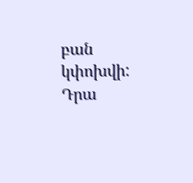բան կփոխվի: Դրա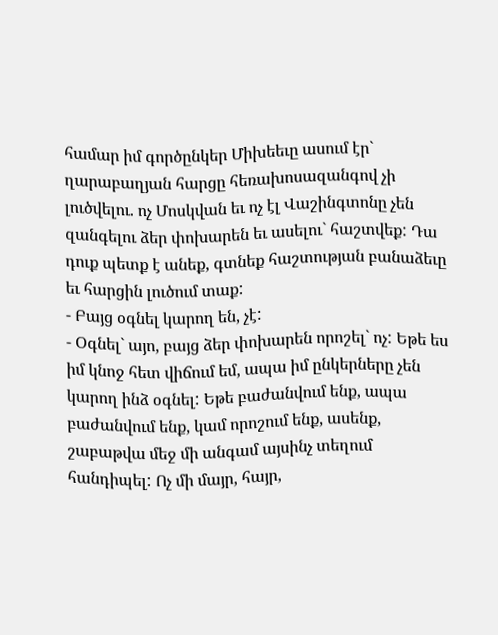համար իմ գործընկեր Միխեեւը ասում էր` ղարաբաղյան հարցը հեռախոսազանգով չի լուծվելու. ոչ Մոսկվան եւ ոչ էլ Վաշինգտոնը չեն զանգելու ձեր փոխարեն եւ ասելու` հաշտվեք: Դա դուք պետք է անեք, գտնեք հաշտության բանաձեւը եւ հարցին լուծում տաք:
- Բայց օգնել կարող են, չէ:
- Օգնել` այո, բայց ձեր փոխարեն որոշել` ոչ: Եթե ես իմ կնոջ հետ վիճում եմ, ապա իմ ընկերները չեն կարող ինձ օգնել: Եթե բաժանվում ենք, ապա բաժանվում ենք, կամ որոշում ենք, ասենք, շաբաթվա մեջ մի անգամ այսինչ տեղում հանդիպել: Ոչ մի մայր, հայր,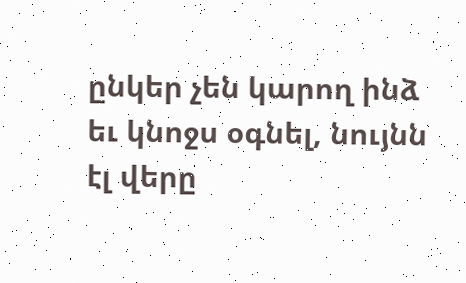ընկեր չեն կարող ինձ եւ կնոջս օգնել, նույնն էլ վերը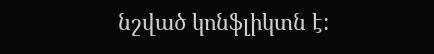նշված կոնֆլիկտն է: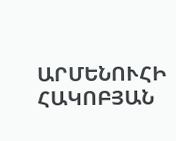ԱՐՄԵՆՈՒՀԻ ՀԱԿՈԲՅԱՆ